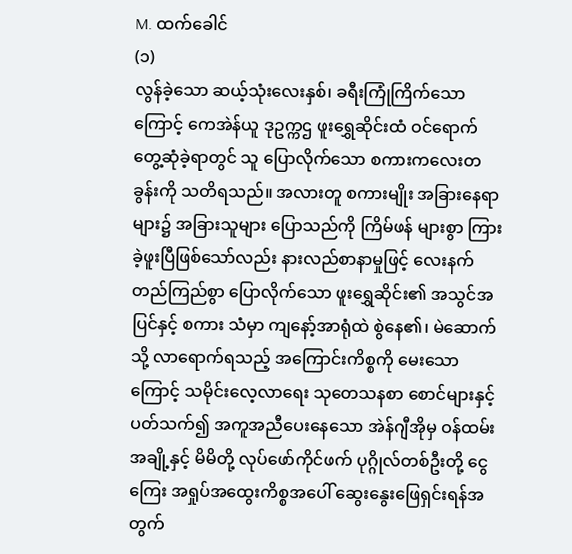M. ထက်ခေါင်
(၁)
လွန်ခဲ့သော ဆယ့်သုံးလေးနှစ်၊ ခရီးကြုံကြိက်သောကြောင့် ကေအဲန်ယူ ဒုဥက္ကဌ ဖူးရွှေဆိုင်းထံ ဝင်ရောက် တွေ့ဆုံခဲ့ရာတွင် သူ ပြောလိုက်သော စကားကလေးတခွန်းကို သတိရသည်။ အလားတူ စကားမျိုး အခြားနေရာများ၌ အခြားသူများ ပြောသည်ကို ကြိမ်ဖန် များစွာ ကြားခဲ့ဖူးပြီဖြစ်သော်လည်း နားလည်စာနာမှုဖြင့် လေးနက်တည်ကြည်စွာ ပြောလိုက်သော ဖူးရွှေဆိုင်း၏ အသွင်အပြင်နှင့် စကား သံမှာ ကျနော့်အာရုံထဲ စွဲနေ၏၊ မဲဆောက်သို့ လာရောက်ရသည့် အကြောင်းကိစ္စကို မေးသောကြောင့် သမိုင်းလေ့လာရေး သုတေသနစာ စောင်များနှင့် ပတ်သက်၍ အကူအညီပေးနေသော အဲန်ဂျီအိုမှ ဝန်ထမ်းအချို့နှင့် မိမိတို့ လုပ်ဖော်ကိုင်ဖက် ပုဂ္ဂိုလ်တစ်ဦးတို့ ငွေကြေး အရှုပ်အထွေးကိစ္စအပေါ် ဆွေးနွေးဖြေရှင်းရန်အတွက်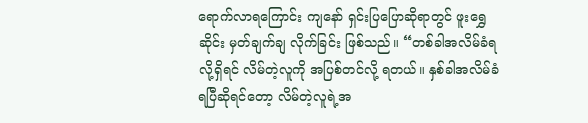ရောက်လာရကြောင်း ကျနော် ရှင်းပြပြောဆိုရာတွင် ဖူးရွှေဆိုင်း မှတ်ချက်ချ လိုက်ခြင်း ဖြစ်သည်။ “တစ်ခါအလိမ်ခံရလို့ရှိရင် လိမ်တဲ့လူကို အပြစ်တင်လို့ ရတယ်။ နှစ်ခါအလိမ်ခံရပြီဆိုရင်တော့ လိမ်တဲ့လူရဲ့အ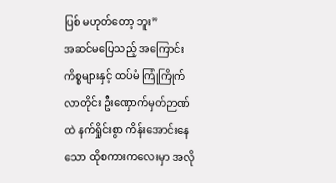ပြစ် မဟုတ်တော့ ဘူး”
အဆင်မပြေသည့် အကြောင်းကိစ္စများနှင့် ထပ်မံ ကြုံကြိုက်လာတိုင်း ဦးဏှောက်မှတ်ဉာဏ်ထဲ နက်ရှိုင်းစွာ ကိန်းအောင်းနေ သော ထိုစကားကလေးမှာ အလို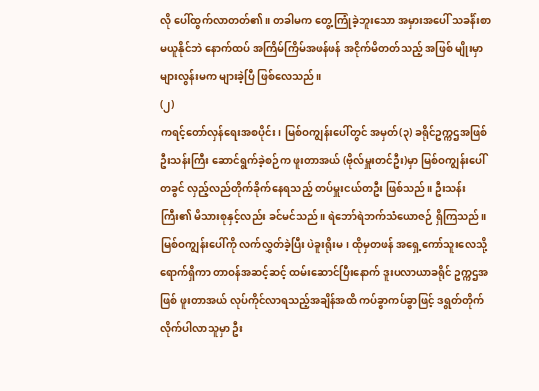လို ပေါ်ထွက်လာတတ်၏။ တခါမက တွေ့ကြုံခဲ့ဘူးသော အမှားအပေါ် သခင်္န်းစာမယူနိုင်ဘဲ နောက်ထပ် အကြိမ်ကြိမ်အဖန်ဖန် အငိုက်မိတတ်သည့် အဖြစ် မျိုးမှာ များလွန်းမက များခဲ့ပြီ ဖြစ်လေသည်။
(၂)
ကရင့်တော်လှန်ရေးအစပိုင်း၊ မြစ်ဝကျွန်းပေါ်တွင် အမှတ်(၃) ခရိုင်ဥက္ကဌအဖြစ် ဦးသန်းကြီး ဆောင်ရွက်ခဲ့စဉ်က ဖူးတာအယ် (ဗိုလ်မှူးတင်ဦး)မှာ မြစ်ဝကျွန်းပေါ်တခွင် လှည့်လည်တိုက်ခိုက်နေရသည့် တပ်မှူးငယ်တဦး ဖြစ်သည်။ ဦးသန်းကြီး၏ မိသားစုနှင့်လည်း ခင်မင်သည်။ ရဲဘော်ရဲဘက်သံယောဇဉ် ရှိကြသည်။ မြစ်ဝကျွန်းပေါ်ကို လက်လွှတ်ခဲ့ပြီး ပဲခူးရိုးမ၊ ထိုမှတဖန် အရှေ့ကော်သူးလေသို့ ရောက်ရှိကာ တာဝန်အဆင့်ဆင့် ထမ်းဆောင်ပြီးနောက် ဒူးပလာယာခရိုင် ဥက္ကဌအဖြစ် ဖူးတာအယ် လုပ်ကိုင်လာရသည့်အချိန်အထိ ကပ်ခွာကပ်ခွာဖြင့် ဒရွတ်တိုက် လိုက်ပါလာသူမှာ ဦး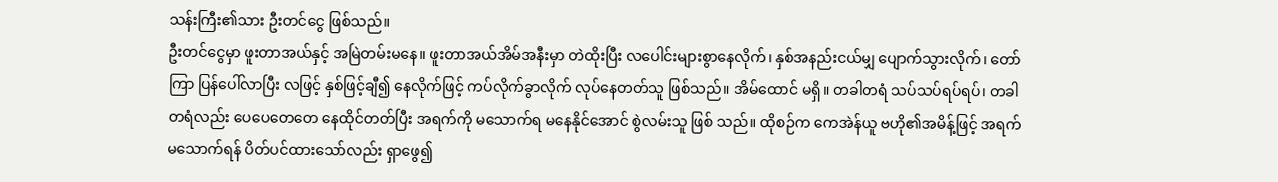သန်းကြီး၏သား ဦးတင်ငွေ ဖြစ်သည်။
ဦးတင်ငွေမှာ ဖူးတာအယ်နှင့် အမြဲတမ်းမနေ။ ဖူးတာအယ်အိမ်အနီးမှာ တဲထိုးပြီး လပေါင်းများစွာနေလိုက်၊ နှစ်အနည်းငယ်မျှ ပျောက်သွားလိုက်၊ တော်ကြာ ပြန်ပေါ်လာပြီး လဖြင့် နှစ်ဖြင့်ချီ၍ နေလိုက်ဖြင့် ကပ်လိုက်ခွာလိုက် လုပ်နေတတ်သူ ဖြစ်သည်။ အိမ်ထောင် မရှိ။ တခါတရံ သပ်သပ်ရပ်ရပ်၊ တခါတရံလည်း ပေပေတေတေ နေထိုင်တတ်ပြီး အရက်ကို မသောက်ရ မနေနိုင်အောင် စွဲလမ်းသူ ဖြစ် သည်။ ထိုစဉ်က ကေအဲန်ယူ ဗဟို၏အမိန့်ဖြင့် အရက်မသောက်ရန် ပိတ်ပင်ထားသော်လည်း ရှာဖွေ၍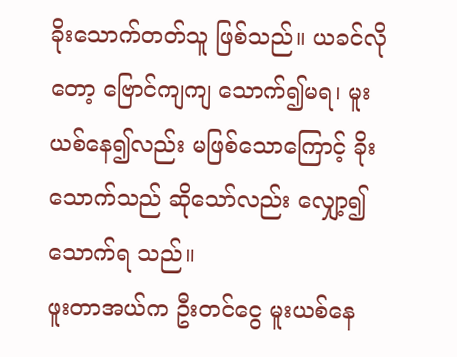ခိုးသောက်တတ်သူ ဖြစ်သည်။ ယခင်လိုတော့ ဗြောင်ကျကျ သောက်၍မရ၊ မူးယစ်နေ၍လည်း မဖြစ်သောကြောင့် ခိုးသောက်သည် ဆိုသော်လည်း လျှော့၍ သောက်ရ သည်။
ဖူးတာအယ်က ဦးတင်ငွေ မူးယစ်နေ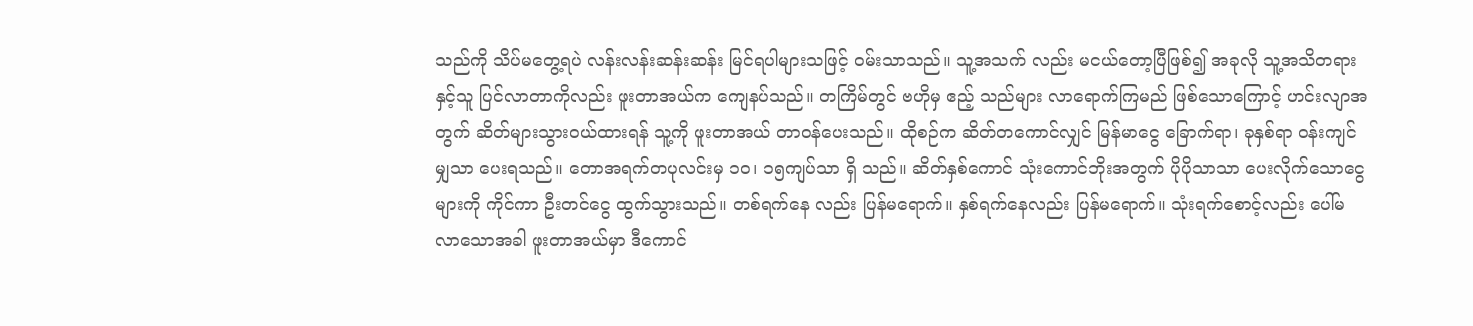သည်ကို သိပ်မတွေ့ရပဲ လန်းလန်းဆန်းဆန်း မြင်ရပါများသဖြင့် ဝမ်းသာသည်။ သူ့အသက် လည်း မငယ်တော့ပြီဖြစ်၍ အခုလို သူ့အသိတရားနှင့်သူ ပြင်လာတာကိုလည်း ဖူးတာအယ်က ကျေနပ်သည်။ တကြိမ်တွင် ဗဟိုမှ ဧည့် သည်များ လာရောက်ကြမည် ဖြစ်သောကြောင့် ဟင်းလျာအတွက် ဆိတ်များသွားဝယ်ထားရန် သူ့ကို ဖူးတာအယ် တာဝန်ပေးသည်။ ထိုစဉ်က ဆိတ်တကောင်လျှင် မြန်မာငွေ ခြောက်ရာ၊ ခုနှစ်ရာ ဝန်းကျင်မျှသာ ပေးရသည်။ တောအရက်တပုလင်းမှ ၁၀၊ ၁၅ကျပ်သာ ရှိ သည်။ ဆိတ်နှစ်ကောင် သုံးကောင်ဘိုးအတွက် ပိုပိုသာသာ ပေးလိုက်သောငွေများကို ကိုင်ကာ ဦးတင်ငွေ ထွက်သွားသည်။ တစ်ရက်နေ လည်း ပြန်မရောက်။ နှစ်ရက်နေလည်း ပြန်မရောက်။ သုံးရက်စောင့်လည်း ပေါ်မလာသောအခါ ဖူးတာအယ်မှာ ဒီကောင်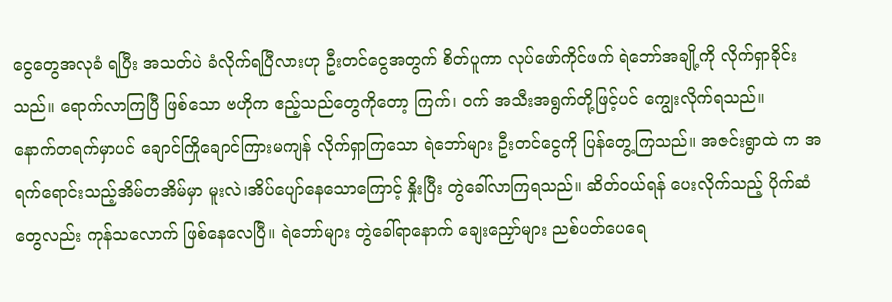ငွေတွေအလုခံ ရပြီး အသတ်ပဲ ခံလိုက်ရပြီလားဟု ဦးတင်ငွေအတွက် စိတ်ပူကာ လုပ်ဖော်ကိုင်ဖက် ရဲဘော်အချို့ကို လိုက်ရှာခိုင်းသည်။ ရောက်လာကြပြီ ဖြစ်သော ဗဟိုက ဧည့်သည်တွေကိုတော့ ကြက်၊ ဝက် အသီးအရွက်တို့ဖြင့်ပင် ကျွေးလိုက်ရသည်။
နောက်တရက်မှာပင် ချောင်ကြိုချောင်ကြားမကျန် လိုက်ရှာကြသော ရဲဘော်များ ဦးတင်ငွေကို ပြန်တွေ့ကြသည်။ အဇင်းရွာထဲ က အရက်ရောင်းသည့်အိမ်တအိမ်မှာ မူးလဲ၊အိပ်ပျော်နေသောကြောင့် နှိုးပြီး တွဲခေါ်လာကြရသည်။ ဆိတ်ဝယ်ရန် ပေးလိုက်သည့် ပိုက်ဆံ တွေလည်း ကုန်သလောက် ဖြစ်နေလေပြီ။ ရဲဘော်များ တွဲခေါ်ရာနောက် ချေးညှော်များ ညစ်ပတ်ပေရေ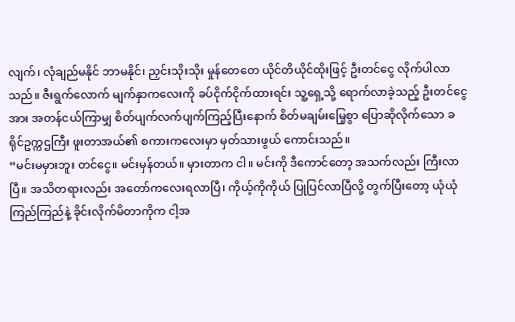လျက်၊ လုံချည်မနိုင် ဘာမနိုင်၊ ညှင်းသိုးသိုး မှုန်တေတေ ယိုင်တိယိုင်ထိုးဖြင့် ဦးတင်ငွေ လိုက်ပါလာသည်။ ဇီးရွက်လောက် မျက်နှာကလေးကို ခပ်ငိုက်ငိုက်ထားရင်း သူ့ရှေ့သို့ ရောက်လာခဲ့သည့် ဦးတင်ငွေအား အတန်ငယ်ကြာမျှ စိတ်ပျက်လက်ပျက်ကြည့်ပြီးနောက် စိတ်မချမ်းမြေ့စွာ ပြောဆိုလိုက်သော ခရိုင်ဥက္ကဌကြီး ဖူးတာအယ်၏ စကားကလေးမှာ မှတ်သားဖွယ် ကောင်းသည်။
“မင်းမမှားဘူး တင်ငွေ။ မင်းမှန်တယ်။ မှားတာက ငါ။ မင်းကို ဒီကောင်တော့ အသက်လည်း ကြီးလာပြီ။ အသိတရားလည်း အတော်ကလေးရလာပြီ၊ ကိုယ့်ကိုကိုယ် ပြုပြင်လာပြီလို့ တွက်ပြီးတော့ ယုံယုံကြည်ကြည်နဲ့ ခိုင်းလိုက်မိတာကိုက ငါ့အ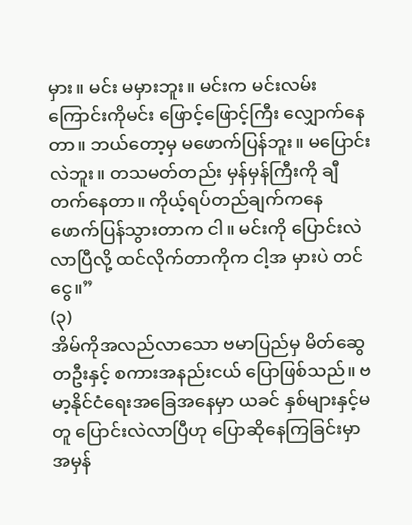မှား။ မင်း မမှားဘူး။ မင်းက မင်းလမ်းကြောင်းကိုမင်း ဖြောင့်ဖြောင့်ကြီး လျှောက်နေတာ။ ဘယ်တော့မှ မဖောက်ပြန်ဘူး။ မပြောင်းလဲဘူး။ တသမတ်တည်း မှန်မှန်ကြီးကို ချီတက်နေတာ။ ကိုယ့်ရပ်တည်ချက်ကနေ ဖောက်ပြန်သွားတာက ငါ။ မင်းကို ပြောင်းလဲလာပြီလို့ ထင်လိုက်တာကိုက ငါ့အ မှားပဲ တင်ငွေ။”
(၃)
အိမ်ကိုအလည်လာသော ဗမာပြည်မှ မိတ်ဆွေတဦးနှင့် စကားအနည်းငယ် ပြောဖြစ်သည်။ ဗမာ့နိုင်ငံရေးအခြေအနေမှာ ယခင် နှစ်များနှင့်မတူ ပြောင်းလဲလာပြီဟု ပြောဆိုနေကြခြင်းမှာ အမှန်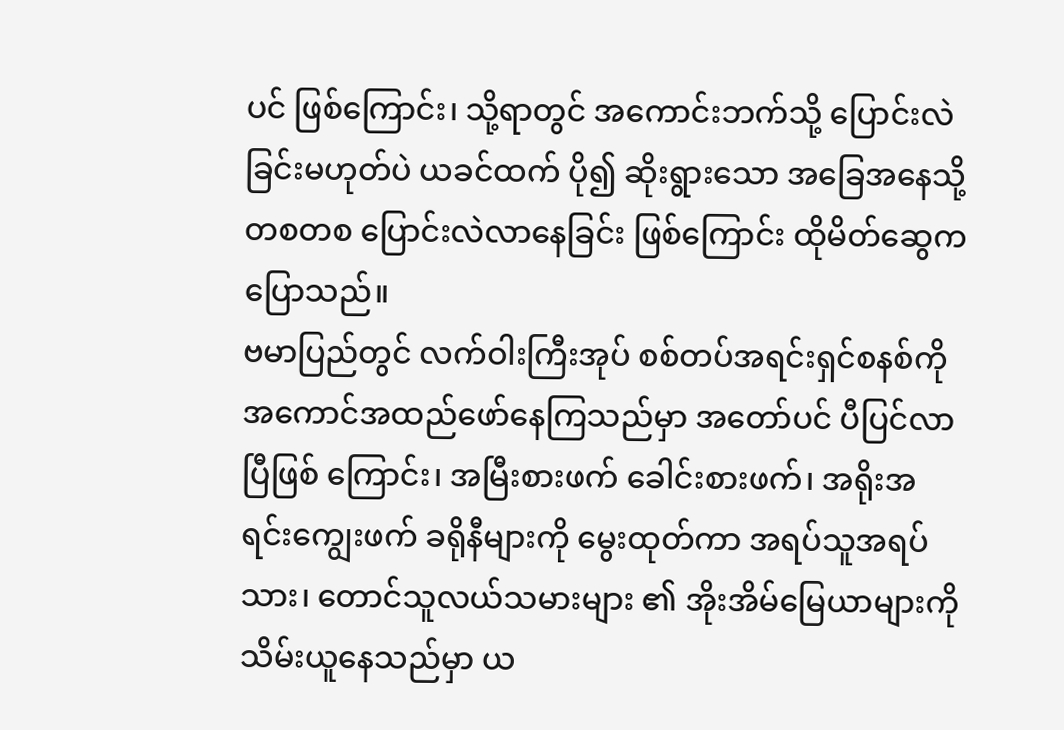ပင် ဖြစ်ကြောင်း၊ သို့ရာတွင် အကောင်းဘက်သို့ ပြောင်းလဲခြင်းမဟုတ်ပဲ ယခင်ထက် ပို၍ ဆိုးရွားသော အခြေအနေသို့ တစတစ ပြောင်းလဲလာနေခြင်း ဖြစ်ကြောင်း ထိုမိတ်ဆွေက ပြောသည်။
ဗမာပြည်တွင် လက်ဝါးကြီးအုပ် စစ်တပ်အရင်းရှင်စနစ်ကို အကောင်အထည်ဖော်နေကြသည်မှာ အတော်ပင် ပီပြင်လာပြီဖြစ် ကြောင်း၊ အမြီးစားဖက် ခေါင်းစားဖက်၊ အရိုးအရင်းကျွေးဖက် ခရိုနီများကို မွေးထုတ်ကာ အရပ်သူအရပ်သား၊ တောင်သူလယ်သမားများ ၏ အိုးအိမ်မြေယာများကို သိမ်းယူနေသည်မှာ ယ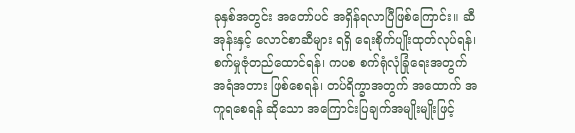ခုနှစ်အတွင်း အတော်ပင် အရှိန်ရလာပြီဖြစ်ကြောင်း။ ဆီအုန်းနှင့် လောင်စာဆီများ ရရှိ ရေးစိုက်ပျိုးထုတ်လုပ်ရန်၊ စက်မှုဇုံတည်ထောင်ရန်၊ ကပစ စက်ရုံလုံခြုံရေးအတွက် အရံအတား ဖြစ်စေရန်၊ တပ်ရိက္ခာအတွက် အထောက် အကူရစေရန် ဆိုသော အကြောင်းပြချက်အမျိုးမျိုးဖြင့်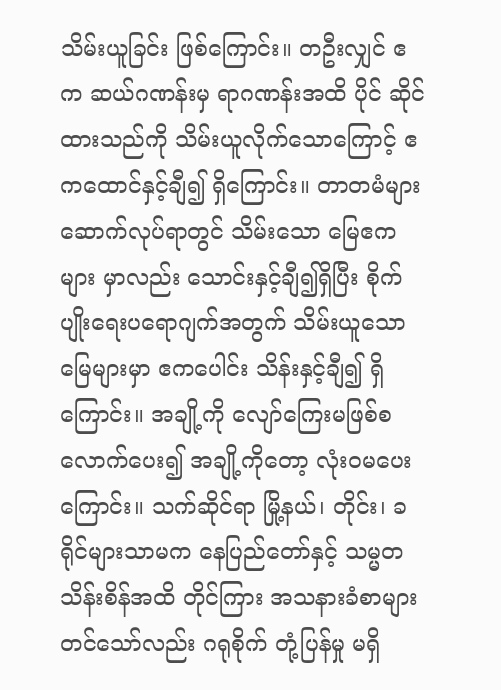သိမ်းယူခြင်း ဖြစ်ကြောင်း။ တဦးလျှင် ဧက ဆယ်ဂဏန်းမှ ရာဂဏန်းအထိ ပိုင် ဆိုင်ထားသည်ကို သိမ်းယူလိုက်သောကြောင့် ဧကထောင်နှင့်ချီ၍ ရှိကြောင်း။ တာတမံများဆောက်လုပ်ရာတွင် သိမ်းသော မြေဧကများ မှာလည်း သောင်းနှင့်ချီ၍ရှိပြီး စိုက်ပျိုးရေးပရောဂျက်အတွက် သိမ်းယူသောမြေများမှာ ဧကပေါင်း သိန်းနှင့်ချီ၍ ရှိကြောင်း။ အချို့ကို လျော်ကြေးမဖြစ်စလောက်ပေး၍ အချို့ကိုတော့ လုံးဝမပေးကြောင်း။ သက်ဆိုင်ရာ မြို့နယ်၊ တိုင်း၊ ခရိုင်များသာမက နေပြည်တော်နှင့် သမ္မတသိန်းစိန်အထိ တိုင်ကြား အသနားခံစာများ တင်သော်လည်း ဂရုစိုက် တုံ့ပြန်မှု မရှိ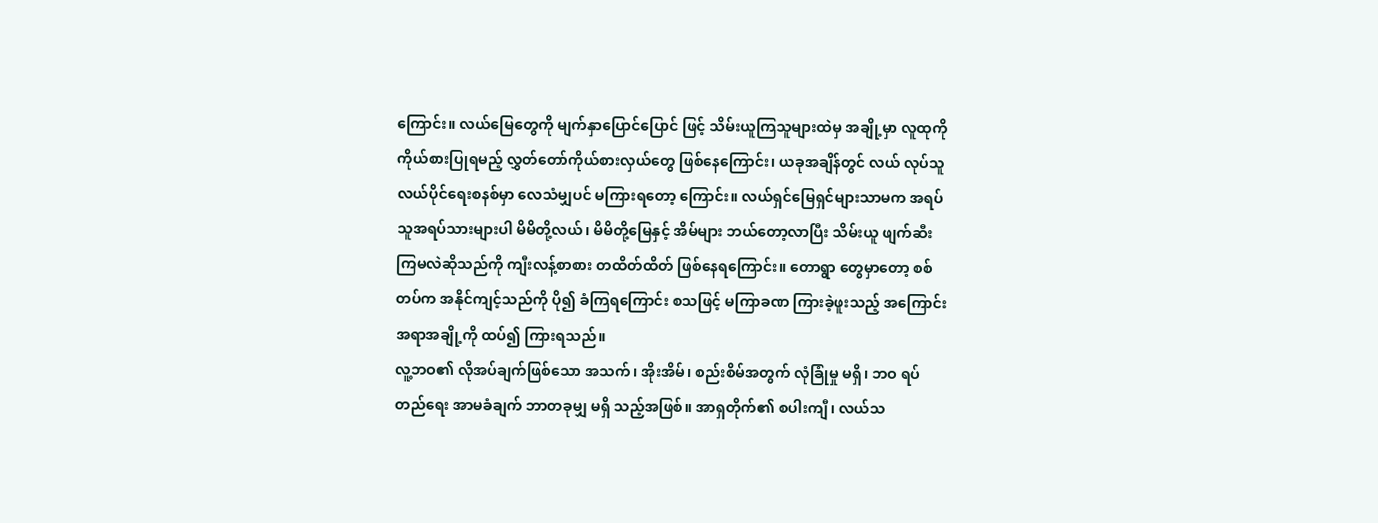ကြောင်း။ လယ်မြေတွေကို မျက်နှာပြောင်ပြောင် ဖြင့် သိမ်းယူကြသူများထဲမှ အချို့မှာ လူထုကို ကိုယ်စားပြုရမည့် လွှတ်တော်ကိုယ်စားလှယ်တွေ ဖြစ်နေကြောင်း၊ ယခုအချိန်တွင် လယ် လုပ်သူလယ်ပိုင်ရေးစနစ်မှာ လေသံမျှပင် မကြားရတော့ ကြောင်း။ လယ်ရှင်မြေရှင်များသာမက အရပ်သူအရပ်သားများပါ မိမိတို့လယ်၊ မိမိတို့မြေနှင့် အိမ်များ ဘယ်တော့လာပြီး သိမ်းယူ ဖျက်ဆီးကြမလဲဆိုသည်ကို ကျီးလန့်စာစား တထိတ်ထိတ် ဖြစ်နေရကြောင်း။ တောရွာ တွေမှာတော့ စစ်တပ်က အနိုင်ကျင့်သည်ကို ပို၍ ခံကြရကြောင်း စသဖြင့် မကြာခဏ ကြားခဲ့ဖူးသည့် အကြောင်းအရာအချို့ကို ထပ်၍ ကြားရသည်။
လူ့ဘဝ၏ လိုအပ်ချက်ဖြစ်သော အသက်၊ အိုးအိမ်၊ စည်းစိမ်အတွက် လုံခြုံမှု မရှိ၊ ဘဝ ရပ်တည်ရေး အာမခံချက် ဘာတခုမျှ မရှိ သည့်အဖြစ်။ အာရှတိုက်၏ စပါးကျီ၊ လယ်သ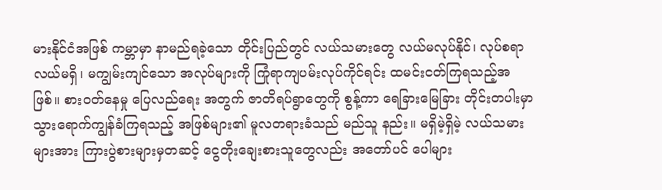မားနိုင်ငံအဖြစ် ကမ္ဘာမှာ နာမည်ရခဲ့သော တိုင်းပြည်တွင် လယ်သမားတွေ လယ်မလုပ်နိုင်၊ လုပ်စရာလယ်မရှိ၊ မကျွမ်းကျင်သော အလုပ်များကို ကြုံရာကျပမ်းလုပ်ကိုင်ရင်း ထမင်းငတ်ကြရသည့်အဖြစ်။ စားဝတ်နေမှု ပြေလည်ရေး အတွက် ဇာတိရပ်ရွာတွေကို စွန့်ကာ ရေခြားမြေခြား တိုင်းတပါးမှာ သွားရောက်ကျွန်ခံကြရသည့် အဖြစ်များ၏ မူလတရားခံသည် မည်သူ နည်း။ မရှိမဲ့ရှိမဲ့ လယ်သမားများအား ကြားပွဲစားများမှတဆင့် ငွေတိုးချေးစားသူတွေလည်း အတော်ပင် ပေါများ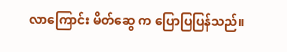လာကြောင်း မိတ်ဆွေ က ပြောပြပြန်သည်။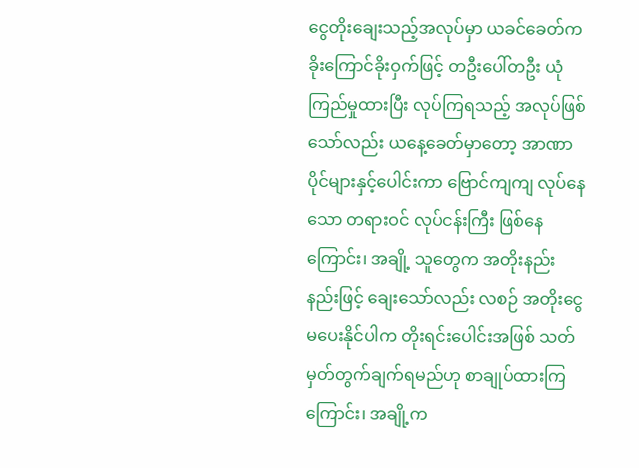ငွေတိုးချေးသည့်အလုပ်မှာ ယခင်ခေတ်က ခိုးကြောင်ခိုးဝှက်ဖြင့် တဦးပေါ်တဦး ယုံကြည်မှုထားပြီး လုပ်ကြရသည့် အလုပ်ဖြစ် သော်လည်း ယနေ့ခေတ်မှာတော့ အာဏာပိုင်များနှင့်ပေါင်းကာ ဗြောင်ကျကျ လုပ်နေသော တရားဝင် လုပ်ငန်းကြီး ဖြစ်နေကြောင်း၊ အချို့ သူတွေက အတိုးနည်းနည်းဖြင့် ချေးသော်လည်း လစဉ် အတိုးငွေ မပေးနိုင်ပါက တိုးရင်းပေါင်းအဖြစ် သတ်မှတ်တွက်ချက်ရမည်ဟု စာချုပ်ထားကြကြောင်း၊ အချို့က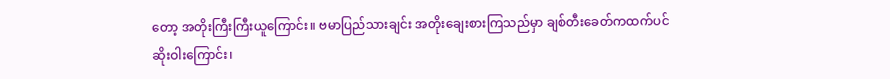တော့ အတိုးကြီးကြီးယူကြောင်း။ ဗမာပြည်သားချင်း အတိုးချေးစားကြသည်မှာ ချစ်တီးခေတ်ကထက်ပင် ဆိုးဝါးကြောင်း၊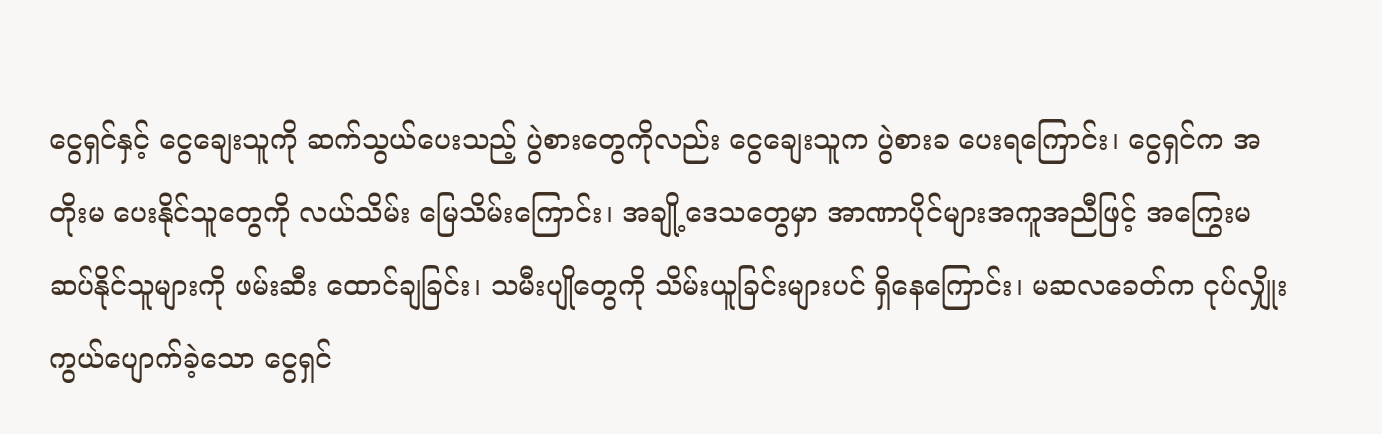ငွေရှင်နှင့် ငွေချေးသူကို ဆက်သွယ်ပေးသည့် ပွဲစားတွေကိုလည်း ငွေချေးသူက ပွဲစားခ ပေးရကြောင်း၊ ငွေရှင်က အတိုးမ ပေးနိုင်သူတွေကို လယ်သိမ်း မြေသိမ်းကြောင်း၊ အချို့ဒေသတွေမှာ အာဏာပိုင်များအကူအညီဖြင့် အကြွေးမဆပ်နိုင်သူများကို ဖမ်းဆီး ထောင်ချခြင်း၊ သမီးပျိုတွေကို သိမ်းယူခြင်းများပင် ရှိနေကြောင်း၊ မဆလခေတ်က ငုပ်လျှိုးကွယ်ပျောက်ခဲ့သော ငွေရှင်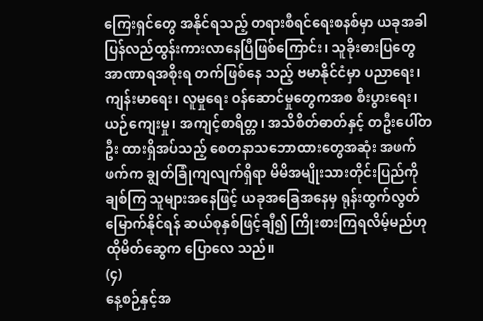ကြေးရှင်တွေ အနိုင်ရသည့် တရားစီရင်ရေးစနစ်မှာ ယခုအခါ ပြန်လည်ထွန်းကားလာနေပြီဖြစ်ကြောင်း၊ သူခိုးဓားပြတွေ အာဏာရအစိုးရ တက်ဖြစ်နေ သည့် ဗမာနိုင်ငံမှာ ပညာရေး၊ ကျန်းမာရေး၊ လူမှုရေး ဝန်ဆောင်မှုတွေကအစ စီးပွားရေး၊ ယဉ်ကျေးမှု၊ အကျင့်စာရိတ္တ၊ အသိစိတ်ဓာတ်နှင့် တဦးပေါ်တဦး ထားရှိအပ်သည့် စေတနာသဘောထားတွေအဆုံး အဖက်ဖက်က ချွတ်ခြုံကျလျက်ရှိရာ မိမိအမျိုးသားတိုင်းပြည်ကို ချစ်ကြ သူများအနေဖြင့် ယခုအခြေအနေမှ ရုန်းထွက်လွတ်မြောက်နိုင်ရန် ဆယ်စုနှစ်ဖြင့်ချီ၍ ကြိုးစားကြရလိမ့်မည်ဟု ထိုမိတ်ဆွေက ပြောလေ သည်။
(၄)
နေ့စဉ်နှင့်အ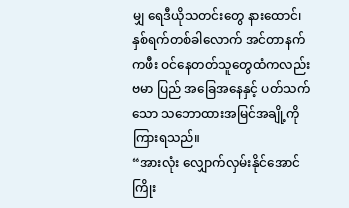မျှ ရေဒီယိုသတင်းတွေ နားထောင်၊ နှစ်ရက်တစ်ခါလောက် အင်တာနက်ကဖီး ဝင်နေတတ်သူတွေထံကလည်း ဗမာ ပြည် အခြေအနေနှင့် ပတ်သက်သော သဘောထားအမြင်အချို့ကို ကြားရသည်။
“အားလုံး လျှောက်လှမ်းနိုင်အောင် ကြိုး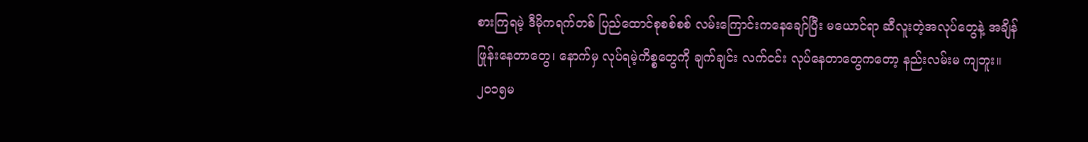စားကြရမဲ့ ဒီမိုကရက်တစ် ပြည်ထောင်စုစစ်စစ် လမ်းကြောင်းကနေချော်ပြီး မယောင်ရာ ဆီလူးတဲ့အလုပ်တွေနဲ့ အချိန်ဖြုန်းနေတာတွေ၊ နောက်မှ လုပ်ရမဲ့ကိစ္စတွေကို ချက်ချင်း လက်ငင်း လုပ်နေတာတွေကတော့ နည်းလမ်းမ ကျဘူး။ ၂၀၁၅မ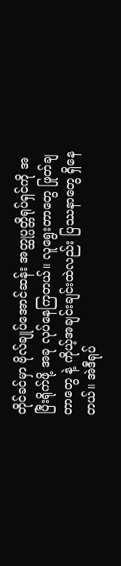တိုင်ခင်မှာ ဗိုလ်ချုပ်အောင်ဆန်း အတ္ထုပ္ပတ္တိရုပ်ရှင်ကို အပြီးရိုက်ဖို့ အခု လုပ်နေကြတယ်။ လူရွေးတာတွေ ဖြုတ်ချတာတွေ နဲ့ ကိုယ့်အချင်းချင်းထဲလည်း ပြဿနာတွေ ရှိနေတယ်။ အဲဒီရုပ်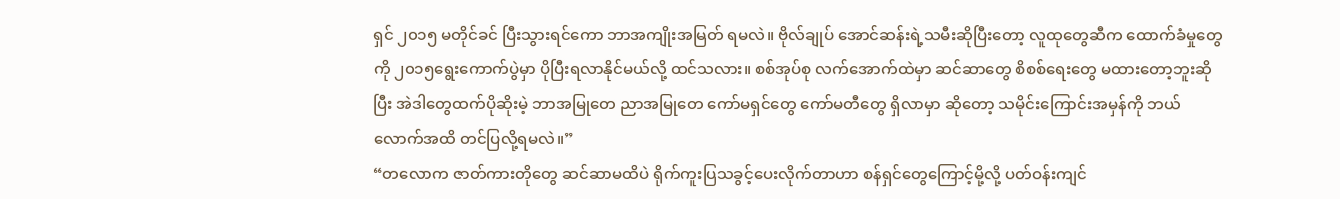ရှင် ၂၀၁၅ မတိုင်ခင် ပြီးသွားရင်ကော ဘာအကျိုးအမြတ် ရမလဲ။ ဗိုလ်ချုပ် အောင်ဆန်းရဲ့သမီးဆိုပြီးတော့ လူထုတွေဆီက ထောက်ခံမှုတွေကို ၂၀၁၅ရွေးကောက်ပွဲမှာ ပိုပြီးရလာနိုင်မယ်လို့ ထင်သလား။ စစ်အုပ်စု လက်အောက်ထဲမှာ ဆင်ဆာတွေ စိစစ်ရေးတွေ မထားတော့ဘူးဆိုပြီး အဲဒါတွေထက်ပိုဆိုးမဲ့ ဘာအမြုတေ ညာအမြုတေ ကော်မရှင်တွေ ကော်မတီတွေ ရှိလာမှာ ဆိုတော့ သမိုင်းကြောင်းအမှန်ကို ဘယ်လောက်အထိ တင်ပြလို့ရမလဲ။”
“တလောက ဇာတ်ကားတိုတွေ ဆင်ဆာမထိပဲ ရိုက်ကူးပြသခွင့်ပေးလိုက်တာဟာ စန်ရှင်တွေကြောင့်မို့လို့ ပတ်ဝန်းကျင်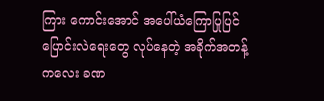ကြား ကောင်းအောင် အပေါ်ယံကြောပြုပြင်ပြောင်းလဲရေးတွေ လုပ်နေတဲ့ အခိုက်အတန့်ကလေး ခဏ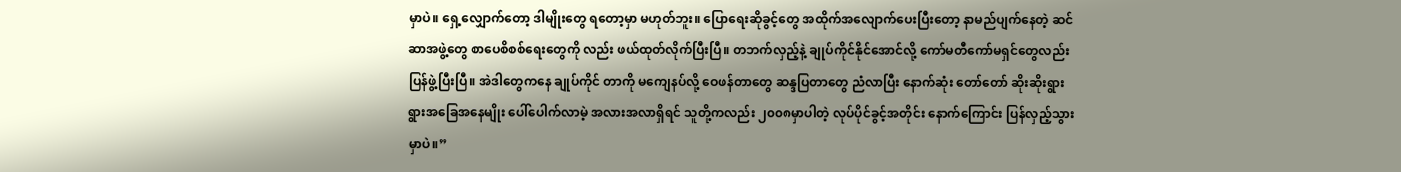မှာပဲ။ ရှေ့လျှောက်တော့ ဒါမျိုးတွေ ရတော့မှာ မဟုတ်ဘူး။ ပြောရေးဆိုခွင့်တွေ အထိုက်အလျောက်ပေးပြီးတော့ နာမည်ပျက်နေတဲ့ ဆင်ဆာအဖွဲ့တွေ စာပေစိစစ်ရေးတွေကို လည်း ဖယ်ထုတ်လိုက်ပြီးပြီ။ တဘက်လှည့်နဲ့ ချုပ်ကိုင်နိုင်အောင်လို့ ကော်မတီကော်မရှင်တွေလည်း ပြန်ဖွဲ့ပြီးပြီ။ အဲဒါတွေကနေ ချုပ်ကိုင် တာကို မကျေနပ်လို့ ဝေဖန်တာတွေ ဆန္ဒပြတာတွေ ညံလာပြီး နောက်ဆုံး တော်တော် ဆိုးဆိုးရွားရွားအခြေအနေမျိုး ပေါ်ပေါက်လာမဲ့ အလားအလာရှိရင် သူတို့ကလည်း ၂၀၀၈မှာပါတဲ့ လုပ်ပိုင်ခွင့်အတိုင်း နောက်ကြောင်း ပြန်လှည့်သွားမှာပဲ။”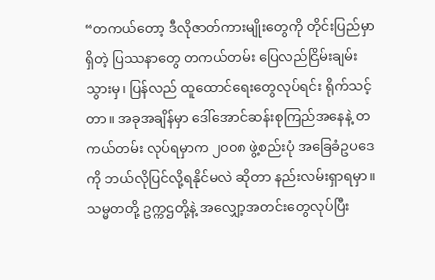“တကယ်တော့ ဒီလိုဇာတ်ကားမျိုးတွေကို တိုင်းပြည်မှာရှိတဲ့ ပြဿနာတွေ တကယ်တမ်း ပြေလည်ငြိမ်းချမ်းသွားမှ၊ ပြန်လည် ထူထောင်ရေးတွေလုပ်ရင်း ရိုက်သင့်တာ။ အခုအချိန်မှာ ဒေါ်အောင်ဆန်းစုကြည်အနေနဲ့ တကယ်တမ်း လုပ်ရမှာက ၂၀၀၈ ဖွဲ့စည်းပုံ အခြေခံဥပဒေကို ဘယ်လိုပြင်လို့ရနိုင်မလဲ ဆိုတာ နည်းလမ်းရှာရမှာ။ သမ္မတတို့ ဥက္ကဌတို့နဲ့ အလျှော့အတင်းတွေလုပ်ပြီး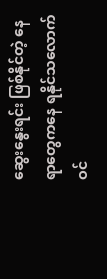ဆွေးနွေးရင်း ဖြစ်နိုင်တဲ့ နေရာတွေကနေ ရနိုင်သလောက် ဝင်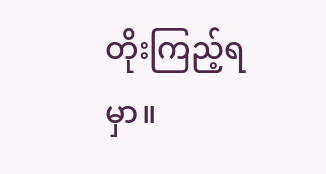တိုးကြည့်ရမှာ။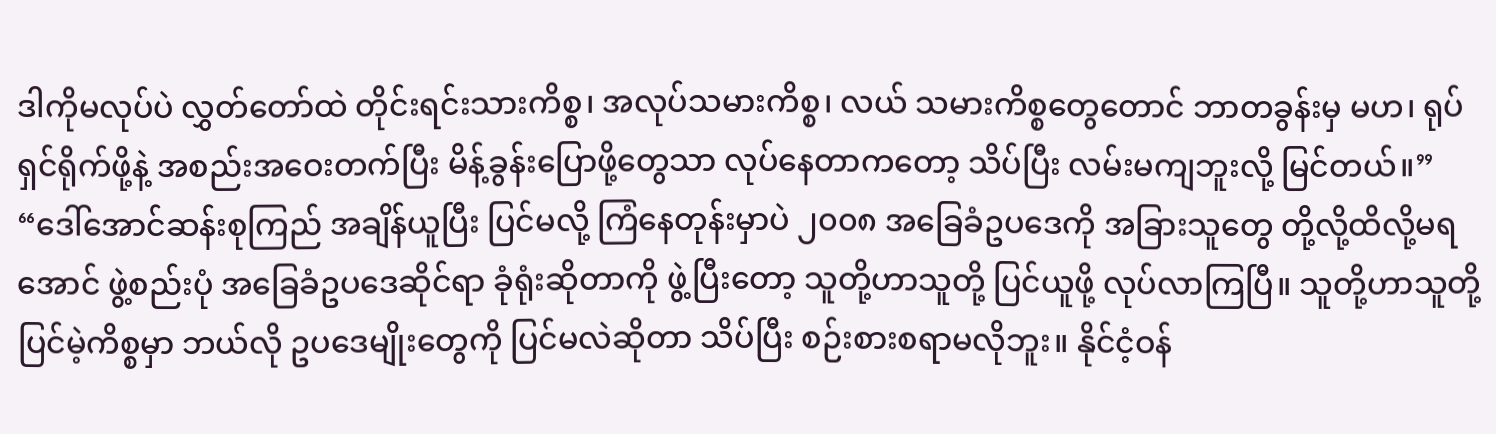ဒါကိုမလုပ်ပဲ လွှတ်တော်ထဲ တိုင်းရင်းသားကိစ္စ၊ အလုပ်သမားကိစ္စ၊ လယ် သမားကိစ္စတွေတောင် ဘာတခွန်းမှ မဟ၊ ရုပ်ရှင်ရိုက်ဖို့နဲ့ အစည်းအဝေးတက်ပြီး မိန့်ခွန်းပြောဖို့တွေသာ လုပ်နေတာကတော့ သိပ်ပြီး လမ်းမကျဘူးလို့ မြင်တယ်။”
“ဒေါ်အောင်ဆန်းစုကြည် အချိန်ယူပြီး ပြင်မလို့ ကြံနေတုန်းမှာပဲ ၂၀၀၈ အခြေခံဥပဒေကို အခြားသူတွေ တို့လို့ထိလို့မရအောင် ဖွဲ့စည်းပုံ အခြေခံဥပဒေဆိုင်ရာ ခုံရုံးဆိုတာကို ဖွဲ့ပြီးတော့ သူတို့ဟာသူတို့ ပြင်ယူဖို့ လုပ်လာကြပြီ။ သူတို့ဟာသူတို့ ပြင်မဲ့ကိစ္စမှာ ဘယ်လို ဥပဒေမျိုးတွေကို ပြင်မလဲဆိုတာ သိပ်ပြီး စဉ်းစားစရာမလိုဘူး။ နိုင်ငံ့ဝန်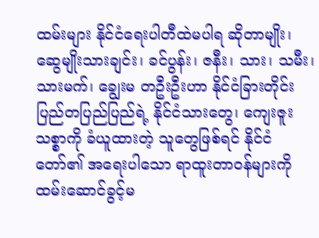ထမ်းများ နိုင်ငံရေးပါတီထဲမပါရ ဆိုတာမျိုး၊ ဆွေမျိုးသားချင်း၊ ခင်ပွန်း၊ ဇနီး၊ သား၊ သမီး၊ သားမက်၊ ချွေးမ တဦးဦးဟာ နိုင်ငံခြားတိုင်းပြည်တပြည်ပြည်ရဲ့ နိုင်ငံသားတွေ၊ ကျေးဇူးသစ္စာကို ခံယူထားတဲ့ သူတွေဖြစ်ရင် နိုင်ငံတော်၏ အရေးပါသော ရာထူးတာဝန်များကို ထမ်းဆောင်ခွင့်မ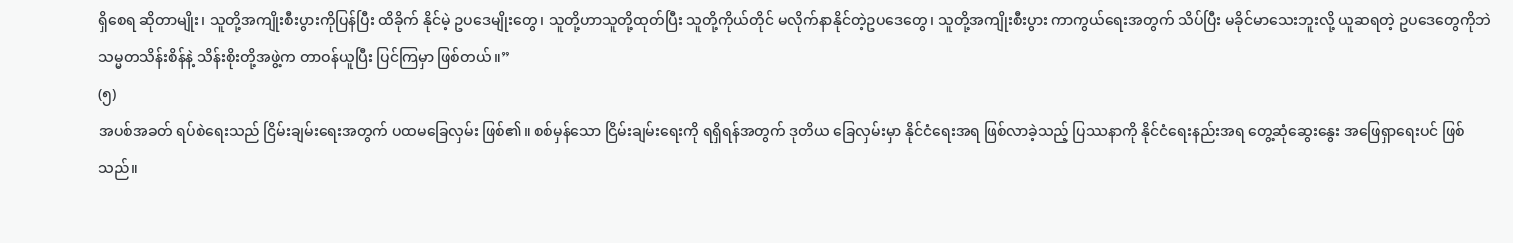ရှိစေရ ဆိုတာမျိုး၊ သူတို့အကျိုးစီးပွားကိုပြန်ပြီး ထိခိုက် နိုင်မဲ့ ဥပဒေမျိုးတွေ၊ သူတို့ဟာသူတို့ထုတ်ပြီး သူတို့ကိုယ်တိုင် မလိုက်နာနိုင်တဲ့ဥပဒေတွေ၊ သူတို့အကျိုးစီးပွား ကာကွယ်ရေးအတွက် သိပ်ပြီး မခိုင်မာသေးဘူးလို့ ယူဆရတဲ့ ဥပဒေတွေကိုဘဲ သမ္မတသိန်းစိန်နဲ့ သိန်းစိုးတို့အဖွဲ့က တာဝန်ယူပြီး ပြင်ကြမှာ ဖြစ်တယ်။”
(၅)
အပစ်အခတ် ရပ်စဲရေးသည် ငြိမ်းချမ်းရေးအတွက် ပထမခြေလှမ်း ဖြစ်၏။ စစ်မှန်သော ငြိမ်းချမ်းရေးကို ရရှိရန်အတွက် ဒုတိယ ခြေလှမ်းမှာ နိုင်ငံရေးအရ ဖြစ်လာခဲ့သည့် ပြဿနာကို နိုင်ငံရေးနည်းအရ တွေ့ဆုံဆွေးနွေး အဖြေရှာရေးပင် ဖြစ်သည်။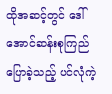ထိုအဆင့်တွင် ဒေါ်အောင်ဆန်းစုကြည် ပြောခဲ့သည့် ပင်လုံကဲ့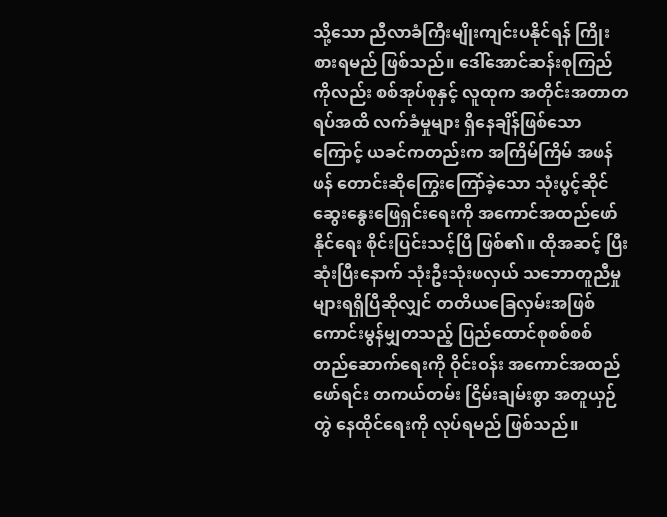သို့သော ညီလာခံကြီးမျိုးကျင်းပနိုင်ရန် ကြိုးစားရမည် ဖြစ်သည်။ ဒေါ်အောင်ဆန်းစုကြည် ကိုလည်း စစ်အုပ်စုနှင့် လူထုက အတိုင်းအတာတရပ်အထိ လက်ခံမှုများ ရှိနေချိန်ဖြစ်သောကြောင့် ယခင်ကတည်းက အကြိမ်ကြိမ် အဖန် ဖန် တောင်းဆိုကြွေးကြော်ခဲ့သော သုံးပွင့်ဆိုင် ဆွေးနွေးဖြေရှင်းရေးကို အကောင်အထည်ဖော်နိုင်ရေး စိုင်းပြင်းသင့်ပြီ ဖြစ်၏။ ထိုအဆင့် ပြီးဆုံးပြီးနောက် သုံးဦးသုံးဖလှယ် သဘောတူညီမှုများရရှိပြီဆိုလျှင် တတိယခြေလှမ်းအဖြစ် ကောင်းမွန်မျှတသည့် ပြည်ထောင်စုစစ်စစ် တည်ဆောက်ရေးကို ဝိုင်းဝန်း အကောင်အထည်ဖော်ရင်း တကယ်တမ်း ငြိမ်းချမ်းစွာ အတူယှဉ်တွဲ နေထိုင်ရေးကို လုပ်ရမည် ဖြစ်သည်။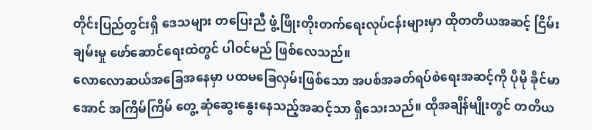တိုင်းပြည်တွင်းရှိ ဒေသများ တပြေးညီ ဖွံ့ဖြိုးတိုးတက်ရေးလုပ်ငန်းများမှာ ထိုတတိယအဆင့် ငြိမ်းချမ်းမှု ဖော်ဆောင်ရေးထဲတွင် ပါဝင်မည် ဖြစ်လေသည်။
လောလောဆယ်အခြေအနေမှာ ပထမခြေလှမ်းဖြစ်သော အပစ်အခတ်ရပ်စဲရေးအဆင့်ကို ပိုမို ခိုင်မာအောင် အကြိမ်ကြိမ် တွေ့ ဆုံဆွေးနွေးနေသည့်အဆင့်သာ ရှိသေးသည်။ ထိုအချိန်မျိုးတွင် တတိယ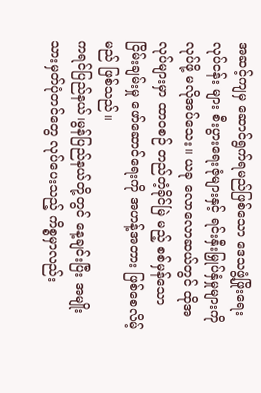အဆင့်ကျမှ ဆောင်ရွက်ရမည်ဖြစ်သော ဒေသဖွံ့ဖြိုးရေးလုပ်ငန်း များ စီးပွားရေးဇုံများနှင့် ရင်းနှီးမြှုပ်နှံမှုများကို လုပ်ဖို့ မလိုအပ်သေး။ ယခု လောလောဆယ်တွင် ထိုအလုပ်များမှာ ထာဝစဉ် တည်တံ့ခိုင်မြဲ မည့် စစ်မှန်သော ငြိမ်းချမ်းမှု ဖော်ဆောင်ရေးကို အဟန့်အတား ဖြစ်စေလိမ့်မည် ဖြစ်သည်။
ကရင်ပြည်နယ်၊မွန်ပြည်နယ်တို့တွင် နေ့ချင်းပြီး အမျိုးသားမှတ်ပုံတင်တွေ လုပ်ပေးသည့် ကိစ္စမှာလည်း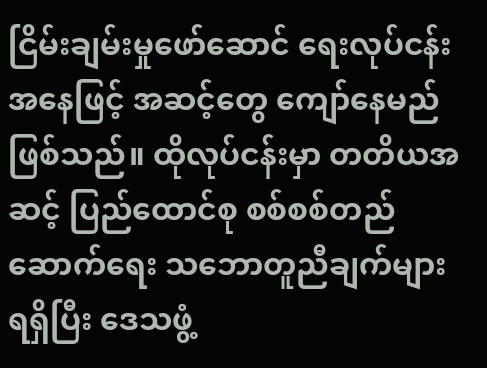ငြိမ်းချမ်းမှုဖော်ဆောင် ရေးလုပ်ငန်းအနေဖြင့် အဆင့်တွေ ကျော်နေမည် ဖြစ်သည်။ ထိုလုပ်ငန်းမှာ တတိယအဆင့် ပြည်ထောင်စု စစ်စစ်တည်ဆောက်ရေး သဘောတူညီချက်များ ရရှိပြီး ဒေသဖွံ့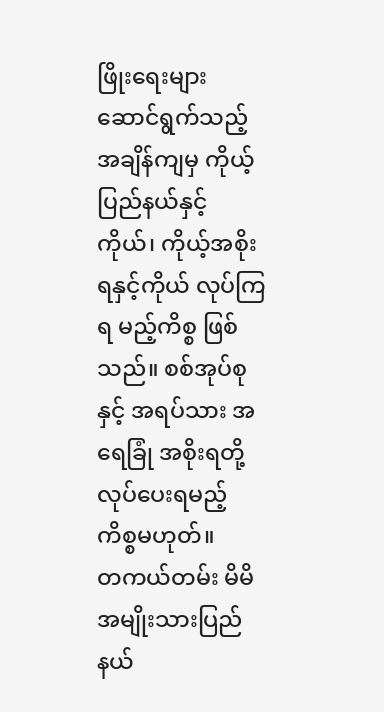ဖြိုးရေးများ ဆောင်ရွက်သည့်အချိန်ကျမှ ကိုယ့်ပြည်နယ်နှင့်ကိုယ်၊ ကိုယ့်အစိုးရနှင့်ကိုယ် လုပ်ကြရ မည့်ကိစ္စ ဖြစ်သည်။ စစ်အုပ်စုနှင့် အရပ်သား အရေခြုံ အစိုးရတို့ လုပ်ပေးရမည့် ကိစ္စမဟုတ်။
တကယ်တမ်း မိမိအမျိုးသားပြည်နယ်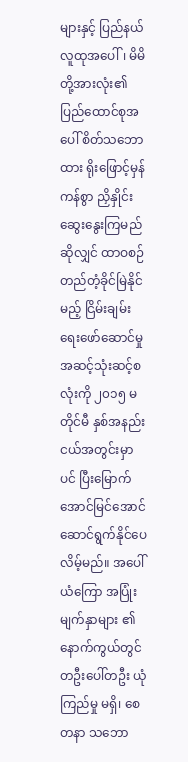များနှင့် ပြည်နယ်လူထုအပေါ်၊ မိမိတို့အားလုံး၏ ပြည်ထောင်စုအပေါ် စိတ်သဘောထား ရိုးဖြောင့်မှန်ကန်စွာ ညှိနှိုင်းဆွေးနွေးကြမည်ဆိုလျှင် ထာဝစဉ် တည်တံ့ခိုင်မြဲနိုင်မည့် ငြိမ်းချမ်းရေးဖော်ဆောင်မှု အဆင့်သုံးဆင့်စလုံးကို ၂၀၁၅ မတိုင်မီ နှစ်အနည်းငယ်အတွင်းမှာပင် ပြီးမြောက်အောင်မြင်အောင် ဆောင်ရွက်နိုင်ပေလိမ့်မည်။ အပေါ်ယံကြော အပြုံးမျက်နှာများ ၏ နောက်ကွယ်တွင် တဦးပေါ်တဦး ယုံကြည်မှု မရှိ၊ စေတနာ သဘော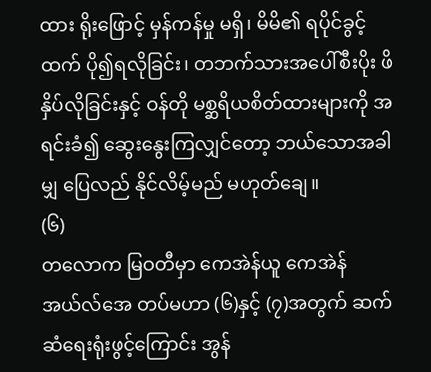ထား ရိုးဖြောင့် မှန်ကန်မှု မရှိ၊ မိမိ၏ ရပိုင်ခွင့်ထက် ပို၍ရလိုခြင်း၊ တဘက်သားအပေါ်စီးပိုး ဖိနှိပ်လိုခြင်းနှင့် ဝန်တို မစ္ဆရိယစိတ်ထားများကို အရင်းခံ၍ ဆွေးနွေးကြလျှင်တော့ ဘယ်သောအခါမျှ ပြေလည် နိုင်လိမ့်မည် မဟုတ်ချေ။
(၆)
တလောက မြဝတီမှာ ကေအဲန်ယူ ကေအဲန်အယ်လ်အေ တပ်မဟာ (၆)နှင့် (၇)အတွက် ဆက်ဆံရေးရုံးဖွင့်ကြောင်း အွန်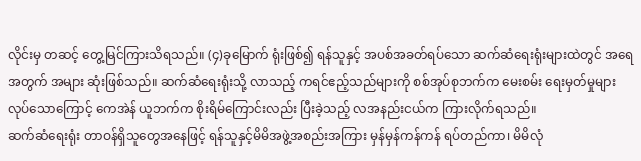လိုင်းမှ တဆင့် တွေ့မြင်ကြားသိရသည်။ (၄)ခုမြောက် ရုံးဖြစ်၍ ရန်သူနှင့် အပစ်အခတ်ရပ်သော ဆက်ဆံရေးရုံးများထဲတွင် အရေအတွက် အများ ဆုံးဖြစ်သည်။ ဆက်ဆံရေးရုံးသို့ လာသည့် ကရင်ဧည့်သည်များကို စစ်အုပ်စုဘက်က မေးစမ်း ရေးမှတ်မှုများ လုပ်သောကြောင့် ကေအဲန် ယူဘက်က စိုးရိမ်ကြောင်းလည်း ပြီးခဲ့သည့် လအနည်းငယ်က ကြားလိုက်ရသည်။
ဆက်ဆံရေးရုံး တာဝန်ရှိသူတွေအနေဖြင့် ရန်သူနှင့်မိမိအဖွဲ့အစည်းအကြား မှန်မှန်ကန်ကန် ရပ်တည်ကာ၊ မိမိလုံ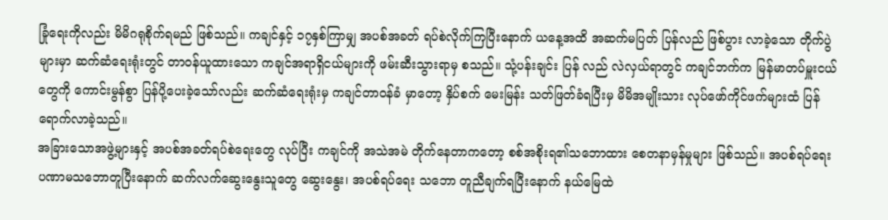ခြုံရေးကိုလည်း မိမိဂရုစိုက်ရမည် ဖြစ်သည်။ ကချင်နှင့် ၁၇နှစ်ကြာမျှ အပစ်အခတ် ရပ်စဲလိုက်ကြပြီးနောက် ယနေ့အထိ အဆက်မပြတ် ပြန်လည် ဖြစ်ပွား လာခဲ့သော တိုက်ပွဲများမှာ ဆက်ဆံရေးရုံးတွင် တာဝန်ယူထားသော ကချင်အရာရှိငယ်များကို ဖမ်းဆီးသွားရာမှ စသည်။ သုံ့ပန်းချင်း ပြန် လည် လဲလှယ်ရာတွင် ကချင်ဘက်က မြန်မာတပ်မှူးငယ်တွေကို ကောင်းမွန်စွာ ပြန်ပို့ပေးခဲ့သော်လည်း ဆက်ဆံရေးရုံးမှ ကချင်တာဝန်ခံ မှာတော့ နှိပ်စက် မေးမြန်း သတ်ဖြတ်ခံရပြီးမှ မိမိအမျိုးသား လုပ်ဖော်ကိုင်ဖက်များထံ ပြန်ရောက်လာခဲ့သည်။
အခြားသောအဖွဲ့များနှင့် အပစ်အခတ်ရပ်စဲရေးတွေ လုပ်ပြီး ကချင်ကို အသဲအမဲ တိုက်နေတာကတော့ စစ်အစိုးရ၏သဘောထား စေတနာမှန်မှုများ ဖြစ်သည်။ အပစ်ရပ်ရေး ပဏာမသဘောတူပြီးနောက် ဆက်လက်ဆွေးနွေးသူတွေ ဆွေးနွေး၊ အပစ်ရပ်ရေး သဘော တူညီချက်ရပြီးနောက် နယ်မြေထဲ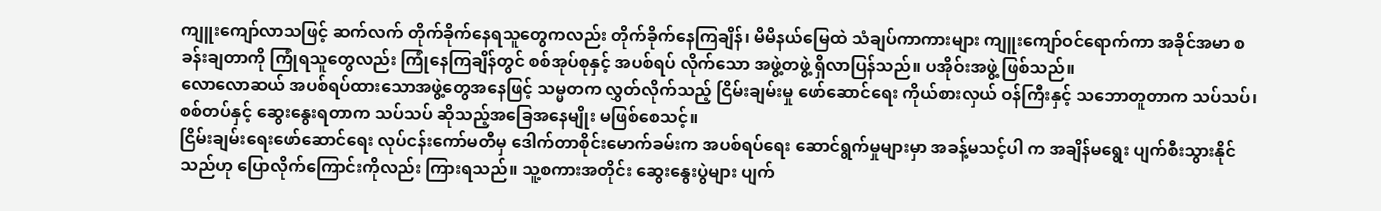ကျူးကျော်လာသဖြင့် ဆက်လက် တိုက်ခိုက်နေရသူတွေကလည်း တိုက်ခိုက်နေကြချိန်၊ မိမိနယ်မြေထဲ သံချပ်ကာကားများ ကျူးကျော်ဝင်ရောက်ကာ အခိုင်အမာ စခန်းချတာကို ကြုံရသူတွေလည်း ကြုံနေကြချိန်တွင် စစ်အုပ်စုနှင့် အပစ်ရပ် လိုက်သော အဖွဲ့တဖွဲ့ ရှိလာပြန်သည်။ ပအိုဝ်းအဖွဲ့ ဖြစ်သည်။
လောလောဆယ် အပစ်ရပ်ထားသောအဖွဲ့တွေအနေဖြင့် သမ္မတက လွှတ်လိုက်သည့် ငြိမ်းချမ်းမှု ဖော်ဆောင်ရေး ကိုယ်စားလှယ် ဝန်ကြီးနှင့် သဘောတူတာက သပ်သပ်၊ စစ်တပ်နှင့် ဆွေးနွေးရတာက သပ်သပ် ဆိုသည့်အခြေအနေမျိုး မဖြစ်စေသင့်။
ငြိမ်းချမ်းရေးဖော်ဆောင်ရေး လုပ်ငန်းကော်မတီမှ ဒေါက်တာစိုင်းမောက်ခမ်းက အပစ်ရပ်ရေး ဆောင်ရွက်မှုများမှာ အခန့်မသင့်ပါ က အချိန်မရွေး ပျက်စီးသွားနိုင်သည်ဟု ပြောလိုက်ကြောင်းကိုလည်း ကြားရသည်။ သူ့စကားအတိုင်း ဆွေးနွေးပွဲများ ပျက်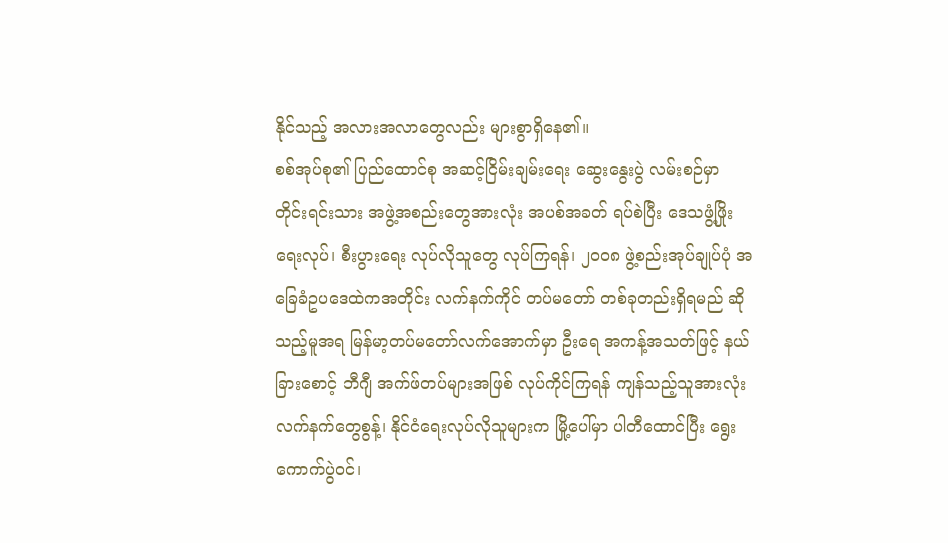နိုင်သည့် အလားအလာတွေလည်း များစွာရှိနေ၏။
စစ်အုပ်စု၏ ပြည်ထောင်စု အဆင့်ငြိမ်းချမ်းရေး ဆွေးနွေးပွဲ လမ်းစဉ်မှာ တိုင်းရင်းသား အဖွဲ့အစည်းတွေအားလုံး အပစ်အခတ် ရပ်စဲပြီး ဒေသဖွံ့ဖြိုးရေးလုပ်၊ စီးပွားရေး လုပ်လိုသူတွေ လုပ်ကြရန်၊ ၂၀၀၈ ဖွဲ့စည်းအုပ်ချုပ်ပုံ အခြေခံဥပဒေထဲကအတိုင်း လက်နက်ကိုင် တပ်မတော် တစ်ခုတည်းရှိရမည် ဆိုသည့်မူအရ မြန်မာ့တပ်မတော်လက်အောက်မှာ ဦးရေ အကန့်အသတ်ဖြင့် နယ်ခြားစောင့် ဘီဂျီ အက်ဖ်တပ်များအဖြစ် လုပ်ကိုင်ကြရန် ကျန်သည့်သူအားလုံး လက်နက်တွေစွန့်၊ နိုင်ငံရေးလုပ်လိုသူများက မြို့ပေါ်မှာ ပါတီထောင်ပြီး ရွေး ကောက်ပွဲဝင်၊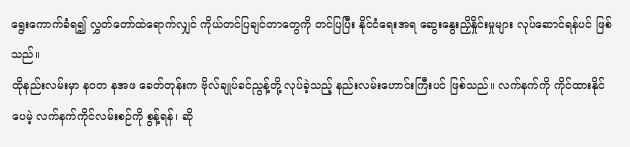ရွေးကောက်ခံရ၍ လွှတ်တော်ထဲရောက်လျှင် ကိုယ်တင်ပြချင်တာတွေကို တင်ပြပြီး နိုင်ငံရေးအရ ဆွေးနွေးညှိနှိုင်းမှုများ လုပ်ဆောင်ရန်ပင် ဖြစ်သည်။
ထိုနည်းလမ်းမှာ နဝတ နအဖ ခေတ်တုန်းက ဗိုလ်ချုပ်ခင်ညွန့်တို့ လုပ်ခဲ့သည့် နည်းလမ်းဟောင်းကြီးပင် ဖြစ်သည်။ လက်နက်ကို ကိုင်ထားနိုင်ပေမဲ့ လက်နက်ကိုင်လမ်းစဉ်ကို စွန့်ရန်၊ ဆို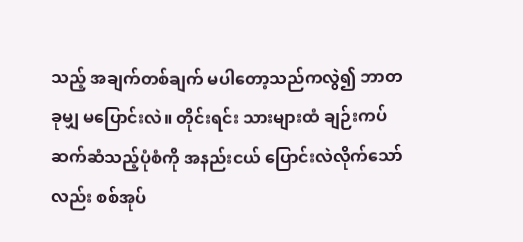သည့် အချက်တစ်ချက် မပါတော့သည်ကလွဲ၍ ဘာတခုမျှ မပြောင်းလဲ။ တိုင်းရင်း သားများထံ ချဉ်းကပ်ဆက်ဆံသည့်ပုံစံကို အနည်းငယ် ပြောင်းလဲလိုက်သော်လည်း စစ်အုပ်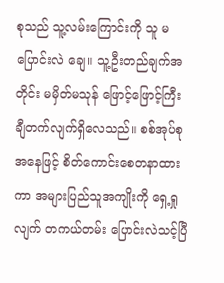စုသည် သူ့လမ်းကြောင်းကို သူ မပြောင်းလဲ ချေ။ သူ့ဦးတည်ချက်အတိုင်း မမှိတ်မသုန် ဖြောင့်ဖြောင့်ကြီး ချီတက်လျက်ရှိလေသည်။ စစ်အုပ်စုအနေဖြင့် စိတ်ကောင်းစေတနာထားကာ အများပြည်သူအကျိုးကို ရှေ့ရှုလျက် တကယ်တမ်း ပြောင်းလဲသင့်ပြီ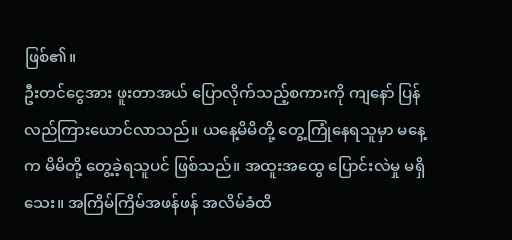ဖြစ်၏။
ဦးတင်ငွေအား ဖူးတာအယ် ပြောလိုက်သည့်စကားကို ကျနော် ပြန်လည်ကြားယောင်လာသည်။ ယနေ့မိမိတို့ တွေ့ကြုံနေရသူမှာ မနေ့က မိမိတို့ တွေ့ခဲ့ရသူပင် ဖြစ်သည်။ အထူးအထွေ ပြောင်းလဲမှု မရှိသေး။ အကြိမ်ကြိမ်အဖန်ဖန် အလိမ်ခံထိ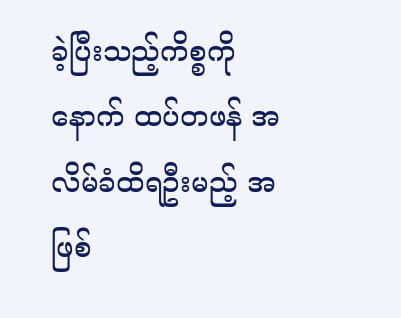ခဲ့ပြီးသည့်ကိစ္စကို နောက် ထပ်တဖန် အလိမ်ခံထိရဦးမည့် အဖြစ်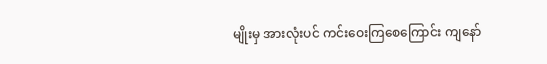မျိုးမှ အားလုံးပင် ကင်းဝေးကြစေကြောင်း ကျနော်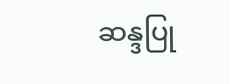ဆန္ဒပြု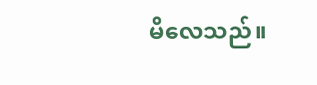မိလေသည်။